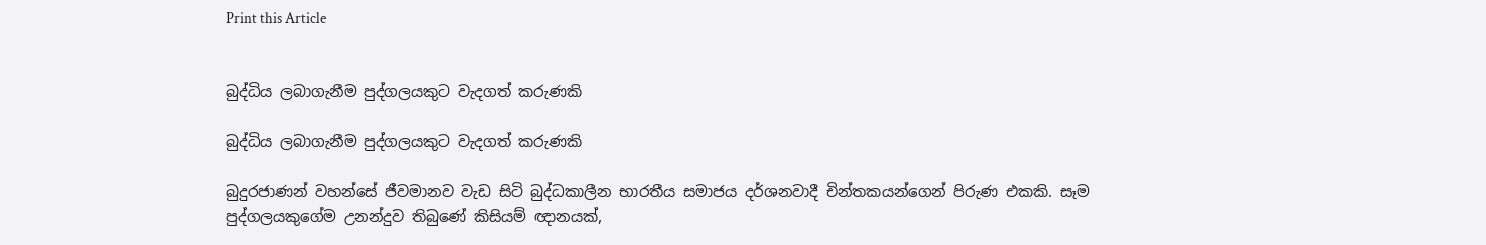Print this Article


බුද්ධිය ලබාගැනීම පුද්ගලයකුට වැදගත් කරුණකි

බුද්ධිය ලබාගැනීම පුද්ගලයකුට වැදගත් කරුණකි

බුදුරජාණන් වහන්සේ ජීවමානව වැඩ සිටි බුද්ධකාලීන භාරතීය සමාජය දර්ශනවාදී චින්තකයන්ගෙන් පිරුණ එකකි. සෑම පුද්ගලයකුගේම උනන්දුව තිබුණේ කිසියම් ඥානයක්,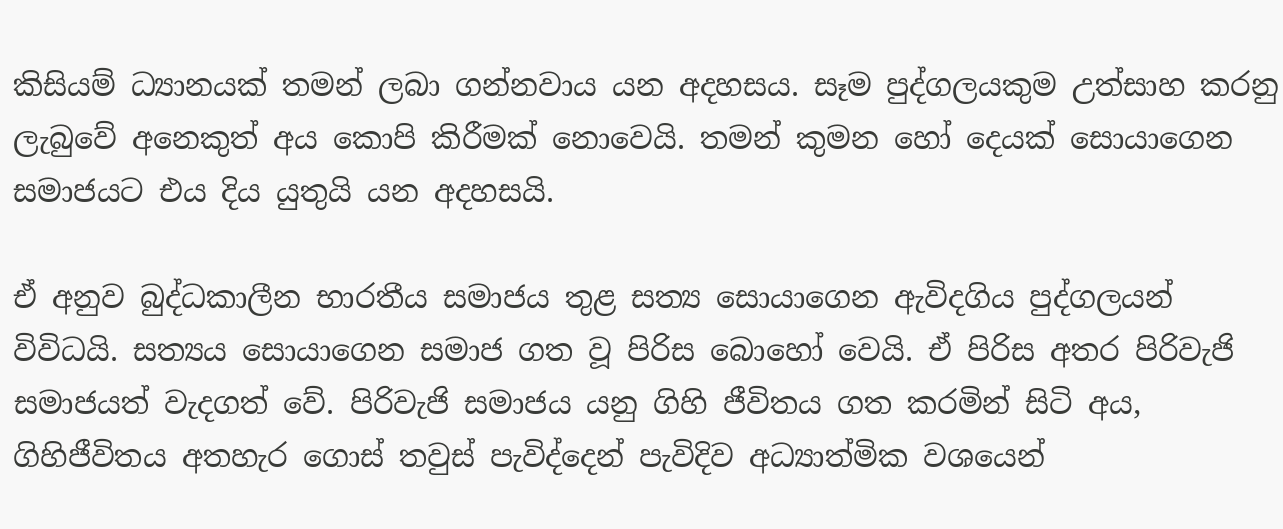කිසියම් ධ්‍යානයක් තමන් ලබා ගන්නවාය යන අදහසය. සෑම පුද්ගලයකුම උත්සාහ කරනු ලැබුවේ අනෙකුත් අය කොපි කිරීමක් නොවෙයි. තමන් කුමන හෝ දෙයක් සොයාගෙන සමාජයට එය දිය යුතුයි යන අදහසයි.

ඒ අනුව බුද්ධකාලීන භාරතීය සමාජය තුළ සත්‍ය සොයාගෙන ඇවිදගිය පුද්ගලයන් විවිධයි. සත්‍යය සොයාගෙන සමාජ ගත වූ පිරිස බොහෝ වෙයි. ඒ පිරිස අතර පිරිවැජි සමාජයත් වැදගත් වේ. පිරිවැජි සමාජය යනු ගිහි ජීවිතය ගත කරමින් සිටි අය, ගිහිජීවිතය අතහැර ගොස් තවුස් පැවිද්දෙන් පැවිදිව අධ්‍යාත්මික වශයෙන්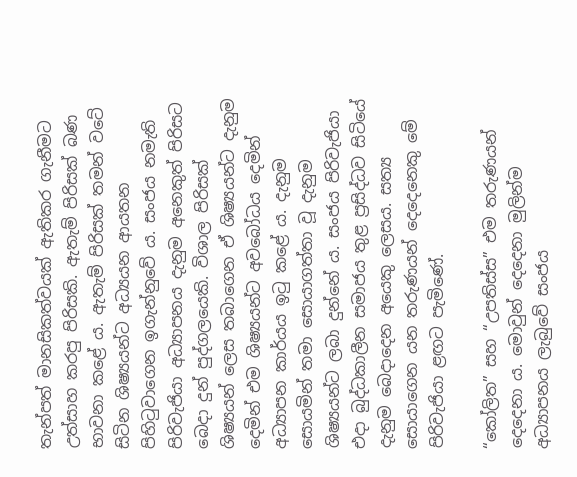තැන්පත් මානසිකත්වයක් ඇතිකර ගැනීමට උත්සාහ කරපු පිරිසකි. ඇතැම් පිරිසක් බණ භාවනා කළේ ය. ඇතැම් පිරිසක් තමන් වටේ සිටින ශිෂ්‍යයන්ට අධ්‍යයන ආයතන පිහිටුවාගෙන ඉගැන්නුවේ ය. සංජය නමැති පිරිවැජියා අධ්‍යාපනය දැනුම අනෙකුත් පිරිසට බෙදා දුන් පුද්ගලයෙකි. විශාල පිරිසක් ශිෂ්‍යයන් ලෙස තබාගෙන ඒ ශිෂ්‍යයන්ට දැනුම දෙමින් එම ශිෂ්‍යයන්ට අවබෝධය දෙමින් අධ්‍යාපන කාර්යය ඉටු කළේ ය. දැනුම සොයමින් තමා සොයාගත්තා වූ දැනුම ශිෂ්‍යයන්ට ලබා දුන්නේ ය. සංජය පිරිවැජියා එදා බුද්ධකාලීන සමාජය තුළ ප්‍රසිද්ධව සිටියේ දැනුම බෙදාදෙන අයෙකු ලෙසය. සත්‍ය සොයාගෙන යන තරුණයන් දෙදෙනෙකු මේ පිරිවැජියා ළඟට පැමිණේ.

“කෝලිත” සහ “උපතිස්ස” එම තරුණයන් දෙදෙනා ය. මොවුන් දෙදෙනා මුලින්ම අධ්‍යාපනය ලැබුවේ සංජය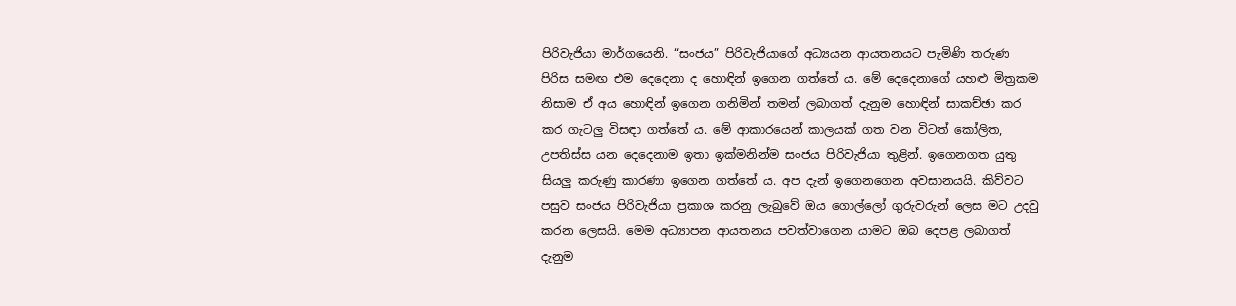පිරිවැජියා මාර්ගයෙනි. “සංජය” පිරිවැජියාගේ අධ්‍යයන ආයතනයට පැමිණි තරුණ පිරිස සමඟ එම දෙදෙනා ද හොඳින් ඉගෙන ගත්තේ ය. මේ දෙදෙනාගේ යහළු මිත්‍රකම නිසාම ඒ අය හොඳින් ඉගෙන ගනිමින් තමන් ලබාගත් දැනුම හොඳින් සාකච්ඡා කර කර ගැටලු විසඳා ගත්තේ ය. මේ ආකාරයෙන් කාලයක් ගත වන විටත් කෝලිත, උපතිස්ස යන දෙදෙනාම ඉතා ඉක්මනින්ම සංජය පිරිවැජියා තුළින්. ඉගෙනගත යුතු සියලු කරුණු කාරණා ඉගෙන ගත්තේ ය. අප දැන් ඉගෙනගෙන අවසානයයි. කිව්වට පසුව සංජය පිරිවැජියා ප්‍රකාශ කරනු ලැබුවේ ඔය ගොල්ලෝ ගුරුවරුන් ලෙස මට උදවු කරන ලෙසයි. මෙම අධ්‍යාපන ආයතනය පවත්වාගෙන යාමට ඔබ දෙපළ ලබාගත් දැනුම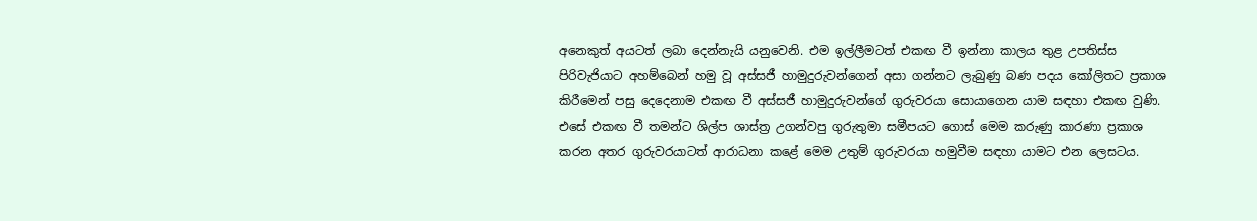අනෙකුත් අයටත් ලබා දෙන්නැයි යනුවෙනි. එම ඉල්ලීමටත් එකඟ වී ඉන්නා කාලය තුළ උපතිස්ස පිරිවැජියාට අහම්බෙන් හමු වූ අස්සජී හාමුදුරුවන්ගෙන් අසා ගන්නට ලැබුණු බණ පදය කෝලිතට ප්‍රකාශ කිරීමෙන් පසු දෙදෙනාම එකඟ වී අස්සජී හාමුදුරුවන්ගේ ගුරුවරයා සොයාගෙන යාම සඳහා එකඟ වුණි. එසේ එකඟ වී තමන්ට ශිල්ප ශාස්ත්‍ර උගන්වපු ගුරුතුමා සමීපයට ගොස් මෙම කරුණු කාරණා ප්‍රකාශ කරන අතර ගුරුවරයාටත් ආරාධනා කළේ මෙම උතුම් ගුරුවරයා හමුවීම සඳහා යාමට එන ලෙසටය.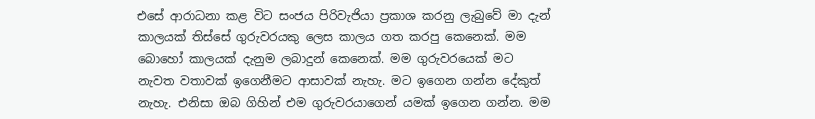එසේ ආරාධනා කළ විට සංජය පිරිවැජියා ප්‍රකාශ කරනු ලැබුවේ මා දැන් කාලයක් තිස්සේ ගුරුවරයකු ලෙස කාලය ගත කරපු කෙනෙක්. මම බොහෝ කාලයක් දැනුම ලබාදුන් කෙනෙක්. මම ගුරුවරයෙක් මට නැවත වතාවක් ඉගෙනීමට ආසාවක් නැහැ. මට ඉගෙන ගන්න දේකුත් නැහැ. එනිසා ඔබ ගිහින් එම ගුරුවරයාගෙන් යමක් ඉගෙන ගන්න. මම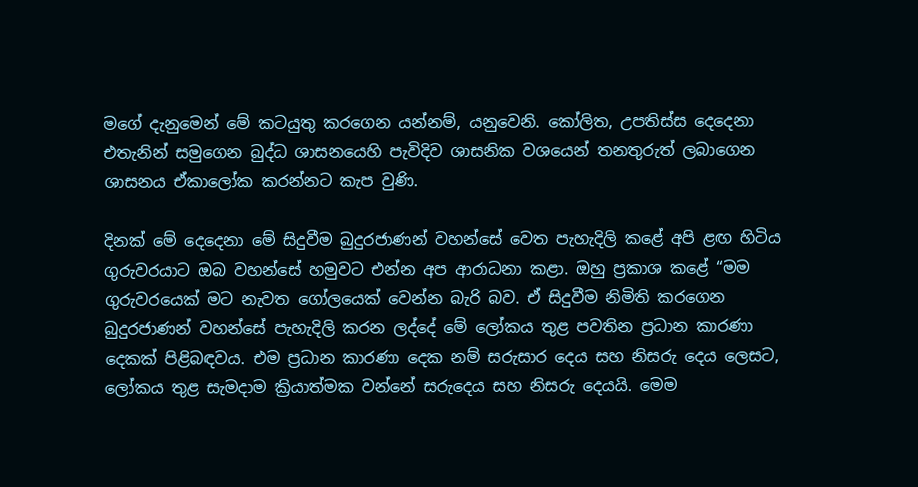මගේ දැනුමෙන් මේ කටයුතු කරගෙන යන්නම්, යනුවෙනි. කෝලිත, උපතිස්ස දෙදෙනා එතැනින් සමුගෙන බුද්ධ ශාසනයෙහි පැවිදිව ශාසනික වශයෙන් තනතුරුත් ලබාගෙන ශාසනය ඒකාලෝක කරන්නට කැප වුණි.

දිනක් මේ දෙදෙනා මේ සිදුවීම බුදුරජාණන් වහන්සේ වෙත පැහැදිලි කළේ අපි ළඟ හිටිය ගුරුවරයාට ඔබ වහන්සේ හමුවට එන්න අප ආරාධනා කළා. ඔහු ප්‍රකාශ කළේ “මම ගුරුවරයෙක් මට නැවත ගෝලයෙක් වෙන්න බැරි බව. ඒ සිදුවීම නිමිති කරගෙන බුදුරජාණන් වහන්සේ පැහැදිලි කරන ලද්දේ මේ ලෝකය තුළ පවතින ප්‍රධාන කාරණා දෙකක් පිළිබඳවය. එම ප්‍රධාන කාරණා දෙක නම් සරුසාර දෙය සහ නිසරු දෙය ලෙසට, ලෝකය තුළ සැමදාම ක්‍රියාත්මක වන්නේ සරුදෙය සහ නිසරු දෙයයි. මෙම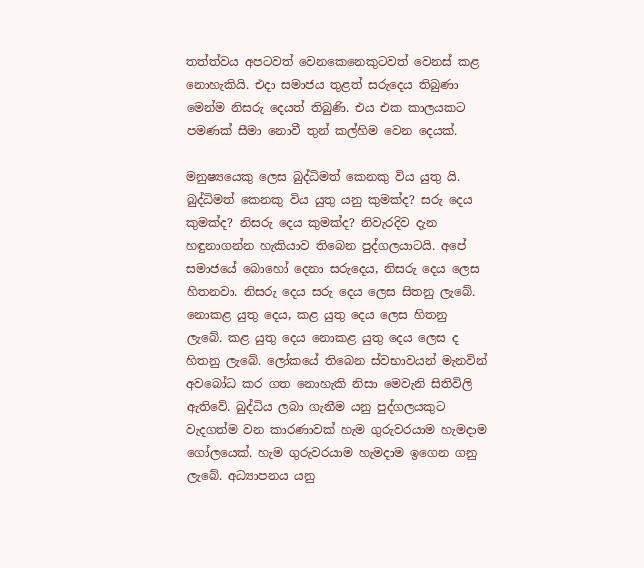තත්ත්වය අපටවත් වෙනකෙනෙකුටවත් වෙනස් කළ නොහැකියි. එදා සමාජය තුළත් සරුදෙය තිබුණා මෙන්ම නිසරු දෙයත් තිබුණි. එය එක කාලයකට පමණක් සීමා නොවී තුන් කල්හිම වෙන දෙයක්.

මනුෂ්‍යයෙකු ලෙස බුද්ධිමත් කෙනකු විය යුතු යි. බුද්ධිමත් කෙනකු විය යුතු යනු කුමක්ද? සරු දෙය කුමක්ද? නිසරු දෙය කුමක්ද? නිවැරදිව දැන හඳුනාගන්න හැකියාව තිබෙන පුද්ගලයාටයි. අපේ සමාජයේ බොහෝ දෙනා සරුදෙය, නිසරු දෙය ලෙස හිතනවා. නිසරු දෙය සරු දෙය ලෙස සිතනු ලැබේ. නොකළ යුතු දෙය, කළ යුතු දෙය ලෙස හිතනු ලැබේ. කළ යුතු දෙය නොකළ යුතු දෙය ලෙස ද හිතනු ලැබේ. ලෝකයේ තිබෙන ස්වභාවයන් මැනවින් අවබෝධ කර ගත නොහැකි නිසා මෙවැනි සිතිවිලි ඇතිවේ. බුද්ධිය ලබා ගැනීම යනු පුද්ගලයකුට වැදගත්ම වන කාරණාවක් හැම ගුරුවරයාම හැමදාම ගෝලයෙක්. හැම ගුරුවරයාම හැමදාම ඉගෙන ගනු ලැබේ. අධ්‍යාපනය යනු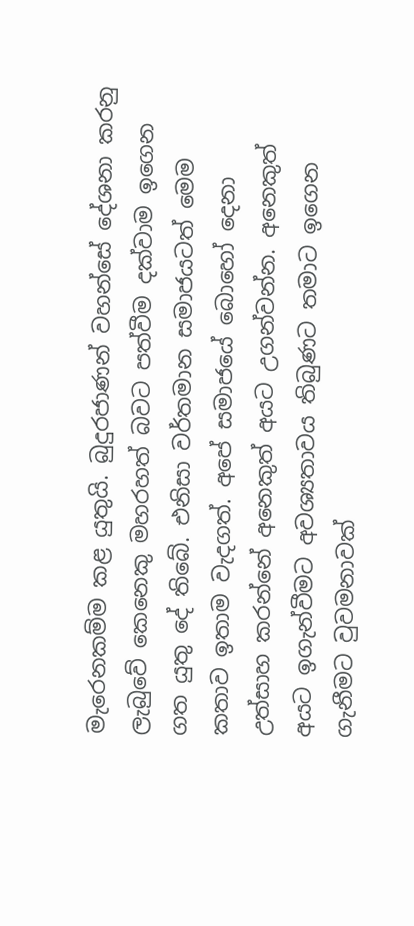මැරෙනකම්ම කළ යුතුයි. බුදුරජාණන් වහන්සේ දේශනා කරනු ලැබුවේ කෙනෙකු මහරහත් බවට පත්වීම දක්වාම ඉගෙන ගත යුතු දේ තිබේ. එනිසා වර්තමාන සමාජයටත් මෙම කතාව ඉතාම වැදගත්. අපේ සමාජයේ බොහෝ දෙනා උත්සාහ කරන්නේ අනෙකුත් අයට උගන්වන්න. අනෙකුත් අයට ඉගැන්වීමට අවශ්‍යතාවය තිබුණට තමාට ඉගෙන ගැනීමට වුවමනාවක්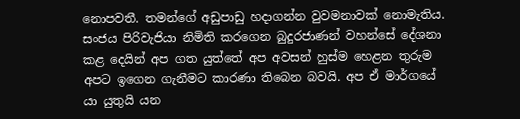නොපවතී. තමන්ගේ අඩුපාඩු හදාගන්න වුවමනාවක් නොමැතිය. සංජය පිරිවැජියා නිමිති කරගෙන බුදුරජාණන් වහන්සේ දේශනා කළ දෙයින් අප ගත යුත්තේ අප අවසන් හුස්ම හෙළන තුරුම අපට ඉගෙන ගැනීමට කාරණා තිබෙන බවයි. අප ඒ මාර්ගයේ යා යුතුයි යන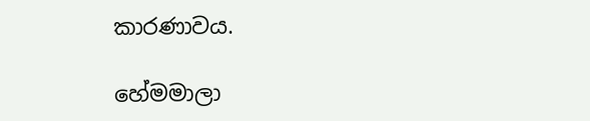කාරණාවය.

හේමමාලා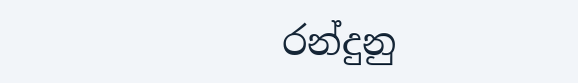රන්දුනු